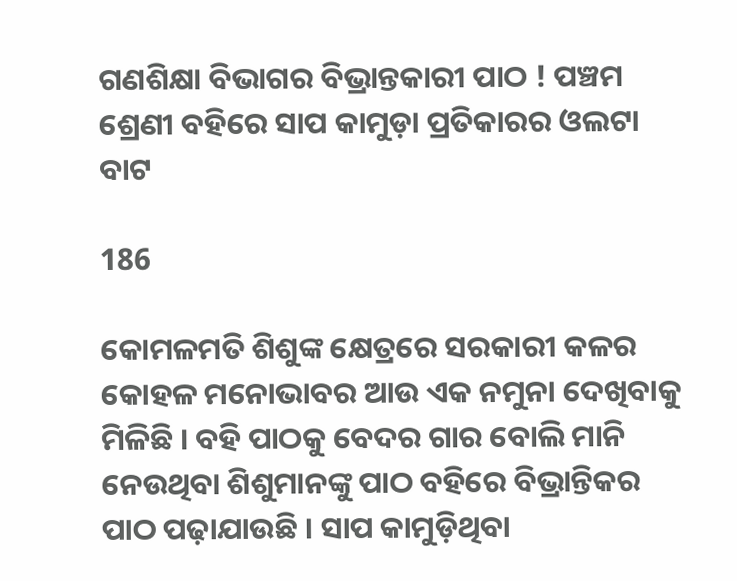ଗଣଶିକ୍ଷା ବିଭାଗର ବିଭ୍ରାନ୍ତକାରୀ ପାଠ ! ପଞ୍ଚମ ଶ୍ରେଣୀ ବହିରେ ସାପ କାମୁଡ଼ା ପ୍ରତିକାରର ଓଲଟା ବାଟ

186

କୋମଳମତି ଶିଶୁଙ୍କ କ୍ଷେତ୍ରରେ ସରକାରୀ କଳର କୋହଳ ମନୋଭାବର ଆଉ ଏକ ନମୁନା ଦେଖିବାକୁ ମିଳିଛି । ବହି ପାଠକୁ ବେଦର ଗାର ବୋଲି ମାନି ନେଉଥିବା ଶିଶୁମାନଙ୍କୁ ପାଠ ବହିରେ ବିଭ୍ରାନ୍ତିକର ପାଠ ପଢ଼ାଯାଉଛି । ସାପ କାମୁଡ଼ିଥିବା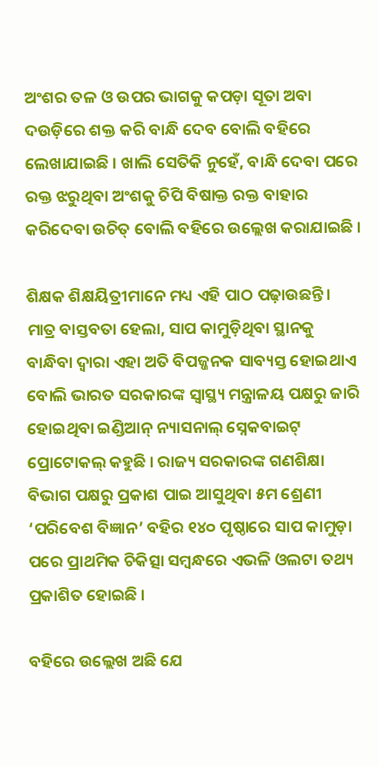ଅଂଶର ତଳ ଓ ଉପର ଭାଗକୁ କପଡ଼ା ସୂତା ଅବା ଦଉଡ଼ିରେ ଶକ୍ତ କରି ବାନ୍ଧି ଦେବ ବୋଲି ବହିରେ ଲେଖାଯାଇଛି । ଖାଲି ସେତିକି ନୁହେଁ, ବାନ୍ଧି ଦେବା ପରେ ରକ୍ତ ଝରୁଥିବା ଅଂଶକୁ ଚିପି ବିଷାକ୍ତ ରକ୍ତ ବାହାର କରିଦେବା ଉଚିତ୍‌ ବୋଲି ବହିରେ ଉଲ୍ଲେଖ କରାଯାଇଛି ।

ଶିକ୍ଷକ ଶିକ୍ଷୟିତ୍ରୀମାନେ ମଧ୍ୟ ଏହି ପାଠ ପଢ଼ାଉଛନ୍ତି । ମାତ୍ର ବାସ୍ତବତା ହେଲା, ସାପ କାମୁଡ଼ିଥିବା ସ୍ଥାନକୁ ବାନ୍ଧିବା ଦ୍ୱାରା ଏହା ଅତି ବିପଜ୍ଜନକ ସାବ୍ୟସ୍ତ ହୋଇଥାଏ ବୋଲି ଭାରତ ସରକାରଙ୍କ ସ୍ୱାସ୍ଥ୍ୟ ମନ୍ତ୍ରାଳୟ ପକ୍ଷରୁ ଜାରି ହୋଇଥିବା ଇଣ୍ଡିଆନ୍‌ ନ୍ୟାସନାଲ୍‌ ସ୍ନେକବାଇଟ୍‌ ପ୍ରୋଟୋକଲ୍‌ କହୁଛି । ରାଜ୍ୟ ସରକାରଙ୍କ ଗଣଶିକ୍ଷା ବିଭାଗ ପକ୍ଷରୁ ପ୍ରକାଶ ପାଇ ଆସୁଥିବା ୫ମ ଶ୍ରେଣୀ ‘ପରିବେଶ ବିଜ୍ଞାନ’ ବହିର ୧୪୦ ପୃଷ୍ଠାରେ ସାପ କାମୁଡ଼ା ପରେ ପ୍ରାଥମିକ ଚିକିତ୍ସା ସମ୍ବନ୍ଧରେ ଏଭଳି ଓଲଟା ତଥ୍ୟ ପ୍ରକାଶିତ ହୋଇଛି ।

ବହିରେ ଉଲ୍ଲେଖ ଅଛି ଯେ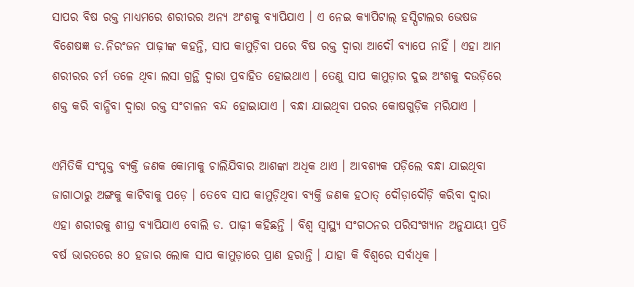ସାପର ବିଷ ରକ୍ତ ମାଧ୍ୟମରେ ଶରୀରର ଅନ୍ୟ ଅଂଶକୁ ବ୍ୟାପିଯାଏ । ଏ ନେଇ କ୍ୟାପିଟାଲ୍‌ ହସ୍ପିଟାଲର ଭେଷଜ ବିଶେଷଜ୍ଞ ଡ.ନିରଂଜନ ପାଢ଼ୀଙ୍କ କହନ୍ତି, ସାପ କାମୁଡ଼ିବା ପରେ ବିଷ ରକ୍ତ ଦ୍ୱାରା ଆଦୌ ବ୍ୟାପେ ନାହିଁ । ଏହା ଆମ ଶରୀରର ଚର୍ମ ତଳେ ଥିବା ଲସା ଗ୍ରନ୍ଥି ଦ୍ୱାରା ପ୍ରବାହିତ ହୋଇଥାଏ । ତେଣୁ ସାପ କାମୁଡ଼ାର ଦୁଇ ଅଂଶକୁ ଦଉଡ଼ିରେ ଶକ୍ତ କରି ବାନ୍ଧିବା ଦ୍ୱାରା ରକ୍ତ ସଂଚାଳନ ବନ୍ଦ ହୋଇାଯାଏ । ବନ୍ଧା ଯାଇଥିବା ପରର କୋଷଗୁଡ଼ିକ ମରିଯାଏ ।

ଏମିତିକି ସଂପୃକ୍ତ ବ୍ୟକ୍ତି ଜଣକ କୋମାକୁ ଚାଲିଯିବାର ଆଶଙ୍କା ଅଧିକ ଥାଏ । ଆବଶ୍ୟକ ପଡ଼ିଲେ ବନ୍ଧା ଯାଇଥିବା ଜାଗାଠାରୁ ଅଙ୍ଗକୁ କାଟିବାକୁ ପଡ଼େ । ତେବେ ସାପ କାମୁଡ଼ିଥିବା ବ୍ୟକ୍ତି ଜଣକ ହଠାତ୍‌ ଦୌଡ଼ାଦୌଡ଼ି କରିବା ଦ୍ୱାରା ଏହା ଶରୀରକୁ ଶୀଘ୍ର ବ୍ୟାପିଯାଏ ବୋଲି ଡ. ପାଢ଼ୀ କହିଛନ୍ତି । ବିଶ୍ୱ ସ୍ୱାସ୍ଥ୍ୟ ସଂଗଠନର ପରିସଂଖ୍ୟାନ ଅନୁଯାୟୀ ପ୍ରତି ବର୍ଷ ଭାରତରେ ୫୦ ହଜାର ଲୋକ ସାପ କାମୁଡ଼ାରେ ପ୍ରାଣ ହରାନ୍ତି । ଯାହା କି ବିଶ୍ୱରେ ସର୍ବାଧିକ ।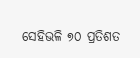ସେହିଭଳି ୭୦ ପ୍ରତିଶତ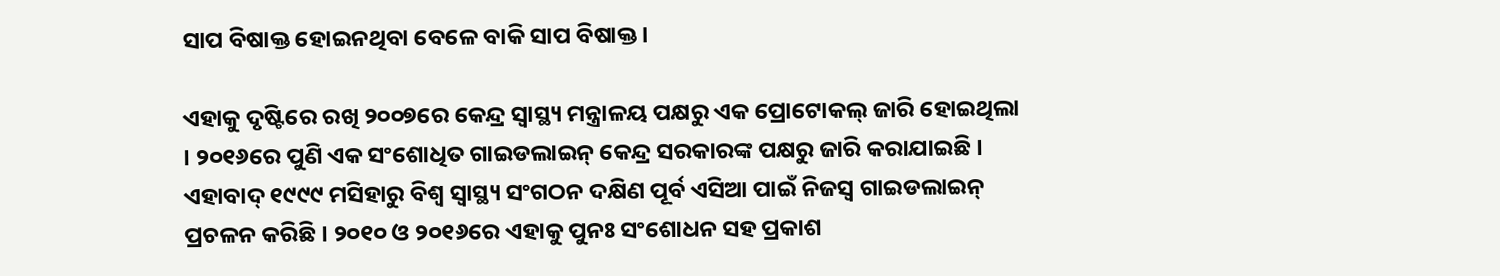ସାପ ବିଷାକ୍ତ ହୋଇନଥିବା ବେଳେ ବାକି ସାପ ବିଷାକ୍ତ।

ଏହାକୁ ଦୃଷ୍ଟିରେ ରଖି ୨୦୦୭ରେ କେନ୍ଦ୍ର ସ୍ୱାସ୍ଥ୍ୟ ମନ୍ତ୍ରାଳୟ ପକ୍ଷରୁ ଏକ ପ୍ରୋଟୋକଲ୍‌ ଜାରି ହୋଇଥିଲା । ୨୦୧୬ରେ ପୁଣି ଏକ ସଂଶୋଧିତ ଗାଇଡଲାଇନ୍‌ କେନ୍ଦ୍ର ସରକାରଙ୍କ ପକ୍ଷରୁ ଜାରି କରାଯାଇଛି । ଏହାବାଦ୍‌ ୧୯୯୯ ମସିହାରୁ ବିଶ୍ୱ ସ୍ୱାସ୍ଥ୍ୟ ସଂଗଠନ ଦକ୍ଷିଣ ପୂର୍ବ ଏସିଆ ପାଇଁ ନିଜସ୍ୱ ଗାଇଡଲାଇନ୍‌ ପ୍ରଚଳନ କରିଛି । ୨୦୧୦ ଓ ୨୦୧୬ରେ ଏହାକୁ ପୁନଃ ସଂଶୋଧନ ସହ ପ୍ରକାଶ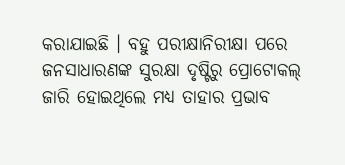କରାଯାଇଛି । ବହୁ ପରୀକ୍ଷାନିରୀକ୍ଷା ପରେ ଜନସାଧାରଣଙ୍କ ସୁରକ୍ଷା ଦୃଷ୍ଟିରୁ ପ୍ରୋଟୋକଲ୍‌ ଜାରି ହୋଇଥିଲେ ମଧ୍ୟ ତାହାର ପ୍ରଭାବ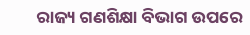ରାଜ୍ୟ ଗଣଶିକ୍ଷା ବିଭାଗ ଉପରେ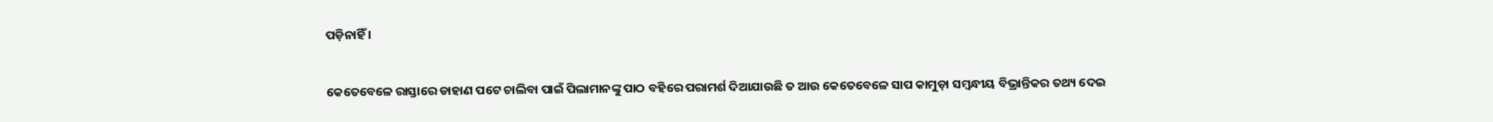ପଡ଼ିନାହିଁ ।

କେତେବେଳେ ରାସ୍ତାରେ ଡାହାଣ ପଟେ ଚାଲିବା ପାଇଁ ପିଲାମାନଙ୍କୁ ପାଠ ବହିରେ ପରାମର୍ଶ ଦିଆଯାଉଛି ତ ଆଉ କେତେବେଳେ ସାପ କାମୁଡ଼ା ସମ୍ବନ୍ଧୀୟ ବିଭ୍ରାନ୍ତିକର ତଥ୍ୟ ଦେଇ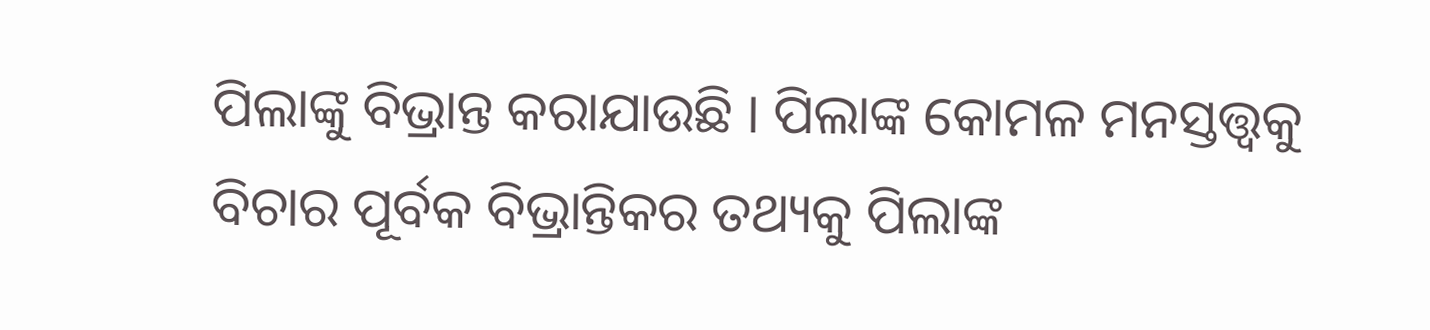ପିଲାଙ୍କୁ ବିଭ୍ରାନ୍ତ କରାଯାଉଛି । ପିଲାଙ୍କ କୋମଳ ମନସ୍ତତ୍ତ୍ୱକୁ ବିଚାର ପୂର୍ବକ ବିଭ୍ରାନ୍ତିକର ତଥ୍ୟକୁ ପିଲାଙ୍କ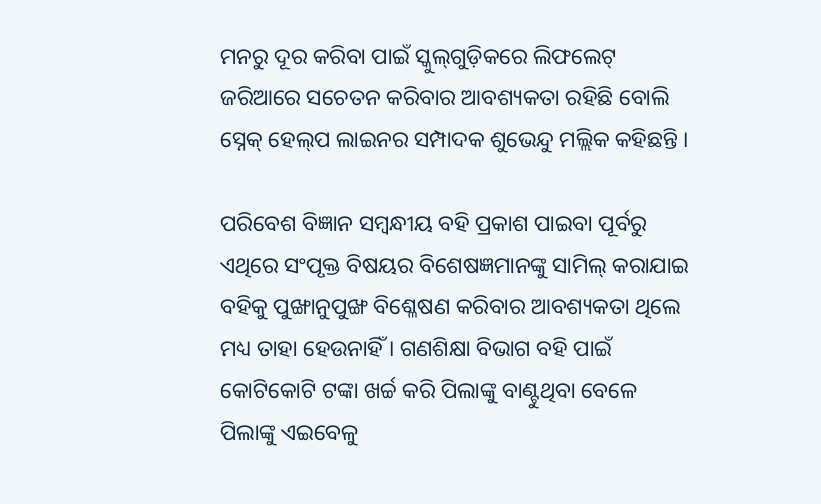ମନରୁ ଦୂର କରିବା ପାଇଁ ସ୍କୁଲ୍‌ଗୁଡ଼ିକରେ ଲିଫଲେଟ୍‌ ଜରିଆରେ ସଚେତନ କରିବାର ଆବଶ୍ୟକତା ରହିଛି ବୋଲି ସ୍ନେକ୍‌ ହେଲ୍‌ପ ଲାଇନର ସମ୍ପାଦକ ଶୁଭେନ୍ଦୁ ମଲ୍ଲିକ କହିଛନ୍ତି ।

ପରିବେଶ ବିଜ୍ଞାନ ସମ୍ବନ୍ଧୀୟ ବହି ପ୍ରକାଶ ପାଇବା ପୂର୍ବରୁ ଏଥିରେ ସଂପୃକ୍ତ ବିଷୟର ବିଶେଷଜ୍ଞମାନଙ୍କୁ ସାମିଲ୍‌ କରାଯାଇ ବହିକୁ ପୁଙ୍ଖାନୁପୁଙ୍ଖ ବିଶ୍ଳେଷଣ କରିବାର ଆବଶ୍ୟକତା ଥିଲେ ମଧ୍ୟ ତାହା ହେଉନାହିଁ । ଗଣଶିକ୍ଷା ବିଭାଗ ବହି ପାଇଁ କୋଟିକୋଟି ଟଙ୍କା ଖର୍ଚ୍ଚ କରି ପିଲାଙ୍କୁ ବାଣ୍ଟୁଥିବା ବେଳେ ପିଲାଙ୍କୁ ଏଇବେଳୁ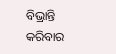ବିଭ୍ରାନ୍ତି କରିବାର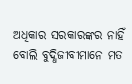ଅଧିକାର ସରକାରଙ୍କର ନାହିଁ ବୋଲି ବୁଦ୍ଧିଜୀବୀମାନେ ମତ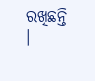ରଖିଛନ୍ତି ।